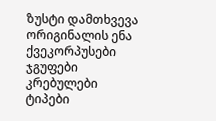ზუსტი დამთხვევა
ორიგინალის ენა
ქვეკორპუსები
ჯგუფები
კრებულები
ტიპები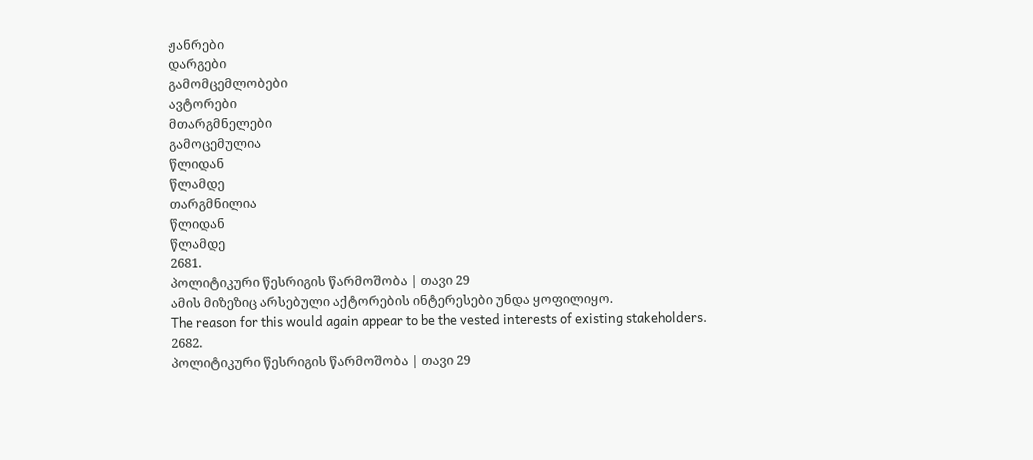ჟანრები
დარგები
გამომცემლობები
ავტორები
მთარგმნელები
გამოცემულია
წლიდან
წლამდე
თარგმნილია
წლიდან
წლამდე
2681.
პოლიტიკური წესრიგის წარმოშობა | თავი 29
ამის მიზეზიც არსებული აქტორების ინტერესები უნდა ყოფილიყო.
The reason for this would again appear to be the vested interests of existing stakeholders.
2682.
პოლიტიკური წესრიგის წარმოშობა | თავი 29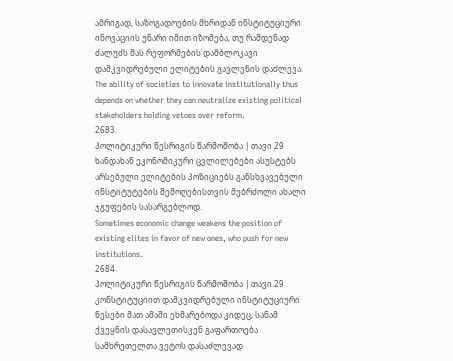ამრიგად, საზოგადოების მხრიდან ინსტიტუციური ინოვაციის უნარი იმით იზომება, თუ რამდენად ძალუძს მას რეფორმების დამბლოკავი დამკვიდრებული ელიტების გავლენის დაძლევა.
The ability of societies to innovate institutionally thus depends on whether they can neutralize existing political stakeholders holding vetoes over reform.
2683.
პოლიტიკური წესრიგის წარმოშობა | თავი 29
ხანდახან ეკონომიკური ცვლილებები ასუსტებს არსებული ელიტების პოზიციებს განსხვავებული ინსტიტუტების შემოღებისთვის მებრძოლი ახალი ჯგუფების სასარგებლოდ.
Sometimes economic change weakens the position of existing elites in favor of new ones, who push for new institutions.
2684.
პოლიტიკური წესრიგის წარმოშობა | თავი 29
კონსტიტუციით დამკვიდრებული ინსტიტუციური წესები მათ ამაში ეხმარებოდა კიდეც, სანამ ქვეყნის დასავლეთისკენ გაფართოება სამხრეთელთა ვეტოს დასაძლევად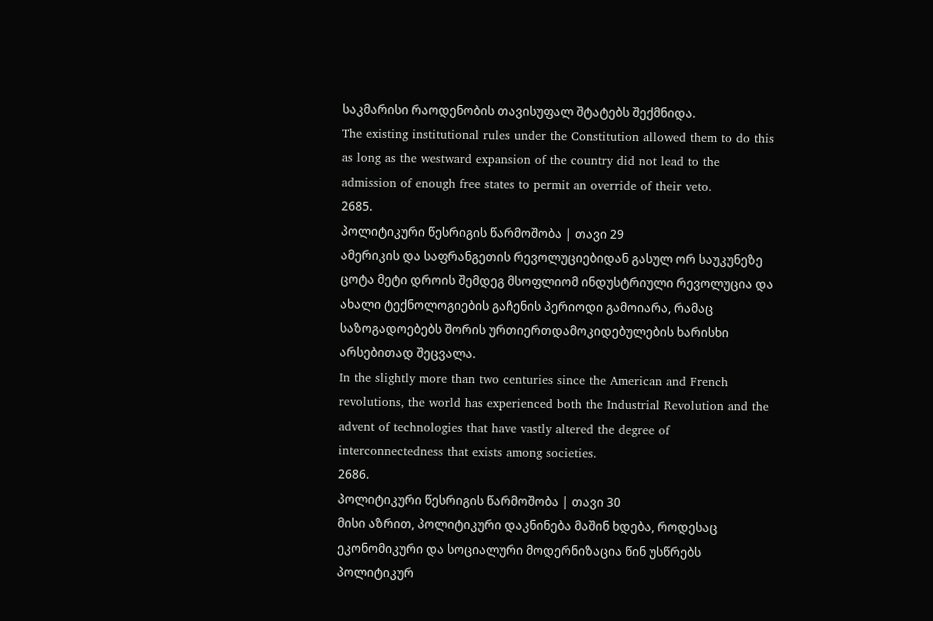საკმარისი რაოდენობის თავისუფალ შტატებს შექმნიდა.
The existing institutional rules under the Constitution allowed them to do this as long as the westward expansion of the country did not lead to the admission of enough free states to permit an override of their veto.
2685.
პოლიტიკური წესრიგის წარმოშობა | თავი 29
ამერიკის და საფრანგეთის რევოლუციებიდან გასულ ორ საუკუნეზე ცოტა მეტი დროის შემდეგ მსოფლიომ ინდუსტრიული რევოლუცია და ახალი ტექნოლოგიების გაჩენის პერიოდი გამოიარა, რამაც საზოგადოებებს შორის ურთიერთდამოკიდებულების ხარისხი არსებითად შეცვალა.
In the slightly more than two centuries since the American and French revolutions, the world has experienced both the Industrial Revolution and the advent of technologies that have vastly altered the degree of interconnectedness that exists among societies.
2686.
პოლიტიკური წესრიგის წარმოშობა | თავი 30
მისი აზრით, პოლიტიკური დაკნინება მაშინ ხდება, როდესაც ეკონომიკური და სოციალური მოდერნიზაცია წინ უსწრებს პოლიტიკურ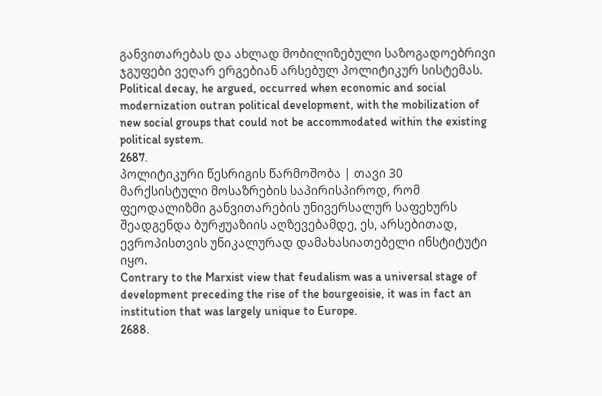განვითარებას და ახლად მობილიზებული საზოგადოებრივი ჯგუფები ვეღარ ერგებიან არსებულ პოლიტიკურ სისტემას.
Political decay, he argued, occurred when economic and social modernization outran political development, with the mobilization of new social groups that could not be accommodated within the existing political system.
2687.
პოლიტიკური წესრიგის წარმოშობა | თავი 30
მარქსისტული მოსაზრების საპირისპიროდ, რომ ფეოდალიზმი განვითარების უნივერსალურ საფეხურს შეადგენდა ბურჟუაზიის აღზევებამდე, ეს, არსებითად, ევროპისთვის უნიკალურად დამახასიათებელი ინსტიტუტი იყო.
Contrary to the Marxist view that feudalism was a universal stage of development preceding the rise of the bourgeoisie, it was in fact an institution that was largely unique to Europe.
2688.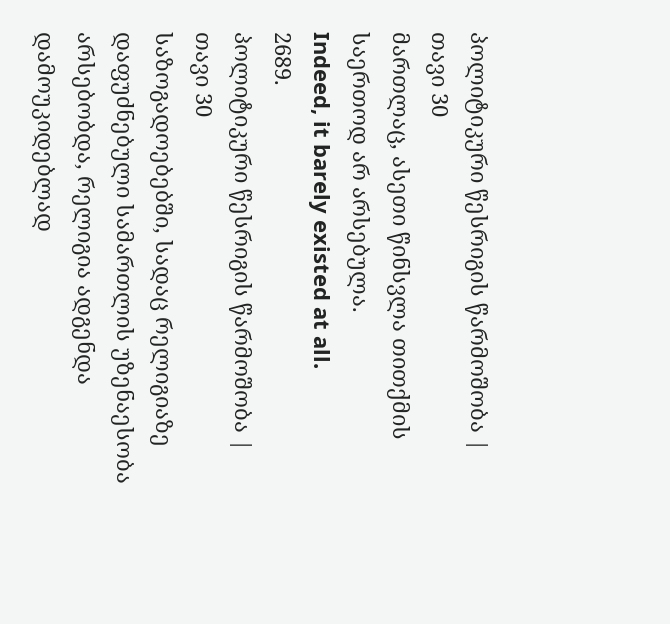პოლიტიკური წესრიგის წარმოშობა | თავი 30
მართლაც, ასეთი წინსვლა თითქმის საერთოდ არ არსებულა.
Indeed, it barely existed at all.
2689.
პოლიტიკური წესრიგის წარმოშობა | თავი 30
საზოგადოებებში, სადაც რელიგიაზე დაფუძნებული სამართლის უზენაესობა არსებობდა, რელიგია ადგენდა დამოუკიდებლად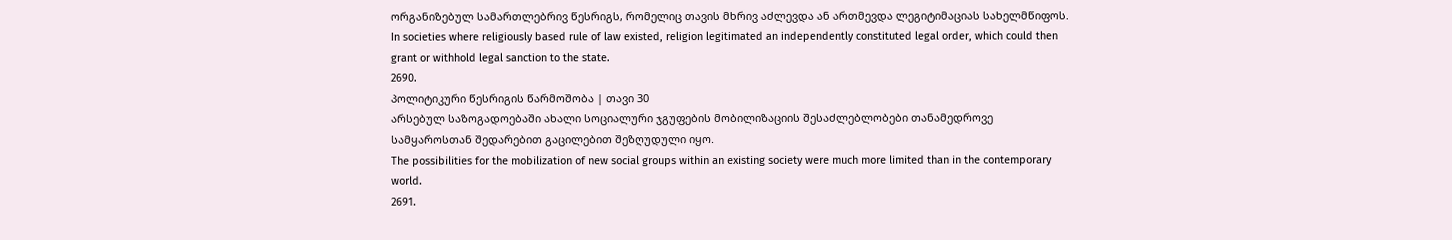ორგანიზებულ სამართლებრივ წესრიგს, რომელიც თავის მხრივ აძლევდა ან ართმევდა ლეგიტიმაციას სახელმწიფოს.
In societies where religiously based rule of law existed, religion legitimated an independently constituted legal order, which could then grant or withhold legal sanction to the state.
2690.
პოლიტიკური წესრიგის წარმოშობა | თავი 30
არსებულ საზოგადოებაში ახალი სოციალური ჯგუფების მობილიზაციის შესაძლებლობები თანამედროვე სამყაროსთან შედარებით გაცილებით შეზღუდული იყო.
The possibilities for the mobilization of new social groups within an existing society were much more limited than in the contemporary world.
2691.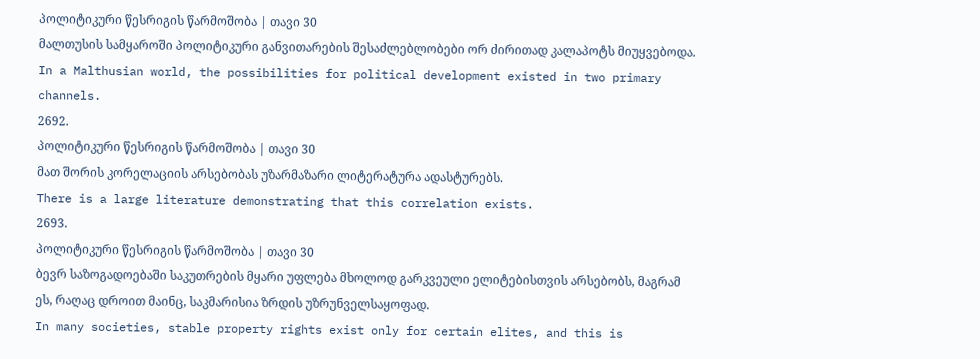პოლიტიკური წესრიგის წარმოშობა | თავი 30
მალთუსის სამყაროში პოლიტიკური განვითარების შესაძლებლობები ორ ძირითად კალაპოტს მიუყვებოდა.
In a Malthusian world, the possibilities for political development existed in two primary channels.
2692.
პოლიტიკური წესრიგის წარმოშობა | თავი 30
მათ შორის კორელაციის არსებობას უზარმაზარი ლიტერატურა ადასტურებს.
There is a large literature demonstrating that this correlation exists.
2693.
პოლიტიკური წესრიგის წარმოშობა | თავი 30
ბევრ საზოგადოებაში საკუთრების მყარი უფლება მხოლოდ გარკვეული ელიტებისთვის არსებობს, მაგრამ ეს, რაღაც დროით მაინც, საკმარისია ზრდის უზრუნველსაყოფად.
In many societies, stable property rights exist only for certain elites, and this is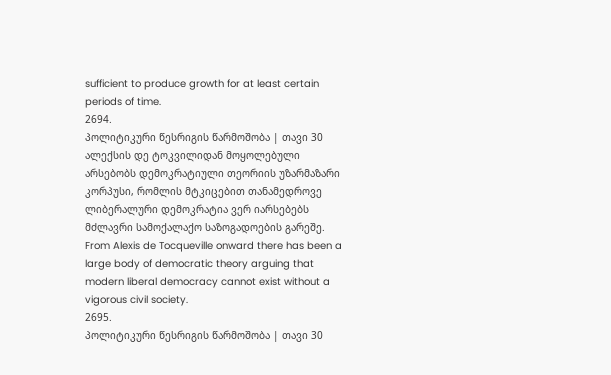sufficient to produce growth for at least certain periods of time.
2694.
პოლიტიკური წესრიგის წარმოშობა | თავი 30
ალექსის დე ტოკვილიდან მოყოლებული არსებობს დემოკრატიული თეორიის უზარმაზარი კორპუსი, რომლის მტკიცებით თანამედროვე ლიბერალური დემოკრატია ვერ იარსებებს მძლავრი სამოქალაქო საზოგადოების გარეშე.
From Alexis de Tocqueville onward there has been a large body of democratic theory arguing that modern liberal democracy cannot exist without a vigorous civil society.
2695.
პოლიტიკური წესრიგის წარმოშობა | თავი 30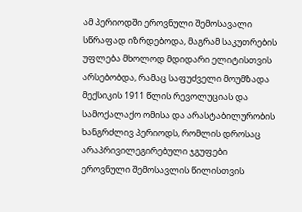ამ პერიოდში ეროვნული შემოსავალი სწრაფად იზრდებოდა, მაგრამ საკუთრების უფლება მხოლოდ მდიდარი ელიტისთვის არსებობდა, რამაც საფუძველი მოუმზადა მექსიკის 1911 წლის რევოლუციას და სამოქალაქო ომისა და არასტაბილურობის ხანგრძლივ პერიოდს, რომლის დროსაც არაპრივილეგირებული ჯგუფები ეროვნული შემოსავლის წილისთვის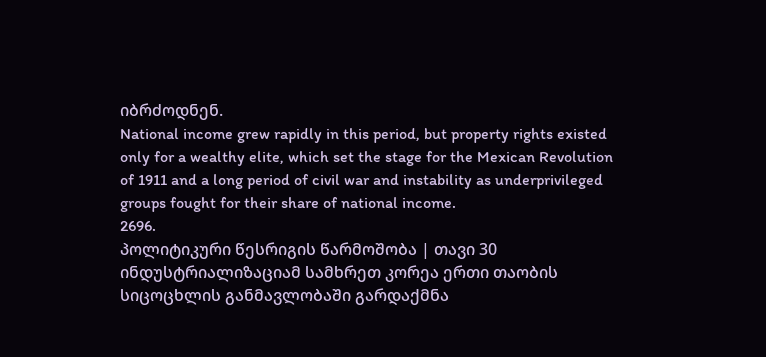იბრძოდნენ.
National income grew rapidly in this period, but property rights existed only for a wealthy elite, which set the stage for the Mexican Revolution of 1911 and a long period of civil war and instability as underprivileged groups fought for their share of national income.
2696.
პოლიტიკური წესრიგის წარმოშობა | თავი 30
ინდუსტრიალიზაციამ სამხრეთ კორეა ერთი თაობის სიცოცხლის განმავლობაში გარდაქმნა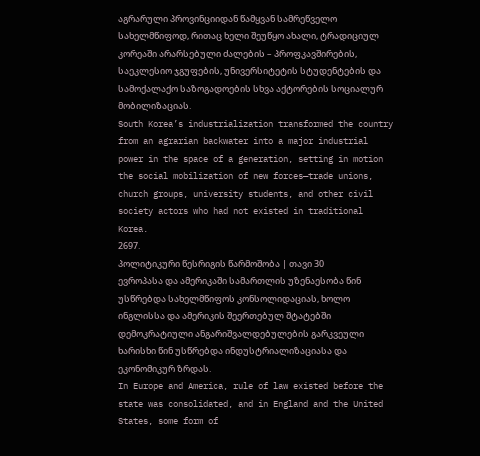აგრარული პროვინციიდან წამყვან სამრეწველო სახელმწიფოდ, რითაც ხელი შეუწყო ახალი, ტრადიციულ კორეაში არარსებული ძალების – პროფკავშირების, საეკლესიო ჯგუფების, უნივერსიტეტის სტუდენტების და სამოქალაქო საზოგადოების სხვა აქტორების სოციალურ მობილიზაციას.
South Korea’s industrialization transformed the country from an agrarian backwater into a major industrial power in the space of a generation, setting in motion the social mobilization of new forces—trade unions, church groups, university students, and other civil society actors who had not existed in traditional Korea.
2697.
პოლიტიკური წესრიგის წარმოშობა | თავი 30
ევროპასა და ამერიკაში სამართლის უზენაესობა წინ უსწრებდა სახელმწიფოს კონსოლიდაციას, ხოლო ინგლისსა და ამერიკის შეერთებულ შტატებში დემოკრატიული ანგარიშვალდებულების გარკვეული ხარისხი წინ უსწრებდა ინდუსტრიალიზაციასა და ეკონომიკურ ზრდას.
In Europe and America, rule of law existed before the state was consolidated, and in England and the United States, some form of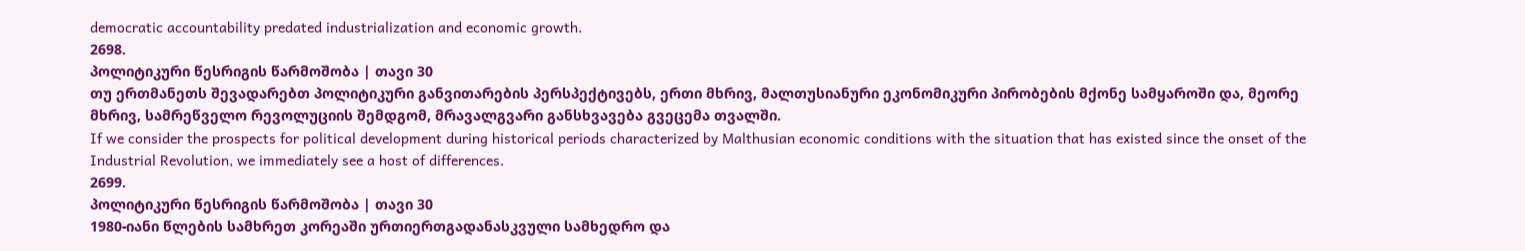democratic accountability predated industrialization and economic growth.
2698.
პოლიტიკური წესრიგის წარმოშობა | თავი 30
თუ ერთმანეთს შევადარებთ პოლიტიკური განვითარების პერსპექტივებს, ერთი მხრივ, მალთუსიანური ეკონომიკური პირობების მქონე სამყაროში და, მეორე მხრივ, სამრეწველო რევოლუციის შემდგომ, მრავალგვარი განსხვავება გვეცემა თვალში.
If we consider the prospects for political development during historical periods characterized by Malthusian economic conditions with the situation that has existed since the onset of the Industrial Revolution, we immediately see a host of differences.
2699.
პოლიტიკური წესრიგის წარმოშობა | თავი 30
1980-იანი წლების სამხრეთ კორეაში ურთიერთგადანასკვული სამხედრო და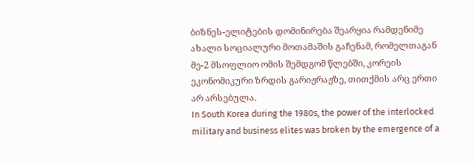ბიზნეს-ელიტების დომინირება შეარყია რამდენიმე ახალი სოციალური მოთამაშის გაჩენამ, რომელთაგან მე-2 მსოფლიო ომის შემდგომ წლებში, კორეის ეკონომიკური ზრდის გარიჟრაჟზე, თითქმის არც ერთი არ არსებულა.
In South Korea during the 1980s, the power of the interlocked military and business elites was broken by the emergence of a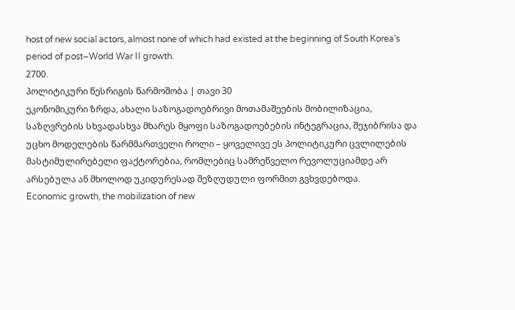host of new social actors, almost none of which had existed at the beginning of South Korea’s period of post–World War II growth.
2700.
პოლიტიკური წესრიგის წარმოშობა | თავი 30
ეკონომიკური ზრდა, ახალი საზოგადოებრივი მოთამაშეების მობილიზაცია, საზღვრების სხვადასხვა მხარეს მყოფი საზოგადოებების ინტეგრაცია, შეჯიბრისა და უცხო მოდელების წარმმართველი როლი – ყოველივე ეს პოლიტიკური ცვლილების მასტიმულირებელი ფაქტორებია, რომლებიც სამრეწველო რევოლუციამდე არ არსებულა ან მხოლოდ უკიდურესად შეზღუდული ფორმით გვხვდებოდა.
Economic growth, the mobilization of new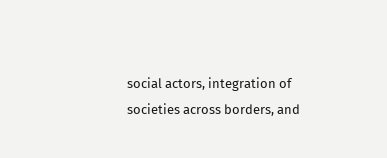social actors, integration of societies across borders, and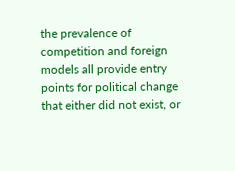the prevalence of competition and foreign models all provide entry points for political change that either did not exist, or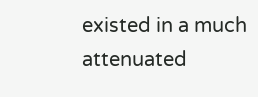existed in a much attenuated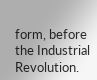form, before the Industrial Revolution.